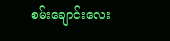စမ်းချောင်းလေး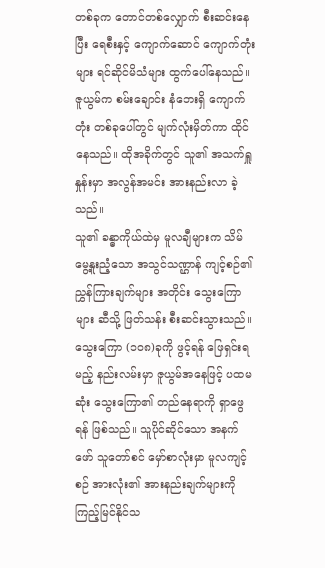တစ်ခုက တောင်တစ်လျှောက် စီးဆင်းနေပြီး ရေစီးနှင့် ကျောက်ဆောင် ကျောက်တုံးများ ရင်ဆိုင်မိသံများ ထွက်ပေါ်နေသည်။
ဇူယွမ်က စမ်းချောင်း နံဘေးရှိ ကျောက်တုံး တစ်ခုပေါ်တွင် မျက်လုံးမှိတ်ကာ ထိုင်နေသည်။ ထိုအခိုက်တွင် သူ၏ အသက်ရှူနှုန်းမှာ အလွန်အမင်း အားနည်းလာ ခဲ့သည်။
သူ၏ ခန္ဓာကိုယ်ထဲမှ မူလချီများက သိမ်မွေ့နူးညံ့သော အသွင်သဏ္ဌာန် ကျင့်စဉ်၏ ညွှန်ကြားချက်များ အတိုင်း သွေးကြောများ ဆီသို့ ဖြတ်သန်း စီးဆင်းသွားသည်။
သွေးကြော (၁၀၈)ခုကို ဖွင့်ရန် ဖြေရှင်းရမည့် နည်းလမ်းမှာ ဇူယွမ်အနေဖြင့် ပထမဆုံး သွေးကြော၏ တည်နေရာကို ရှာဖွေရန် ဖြစ်သည်။ သူပိုင်ဆိုင်သော အနက်ဖော် သူတော်စင် မှော်စာလုံးမှာ မူလကျင့်စဉ် အားလုံး၏ အားနည်းချက်များကို ကြည့်မြင်နိုင်သ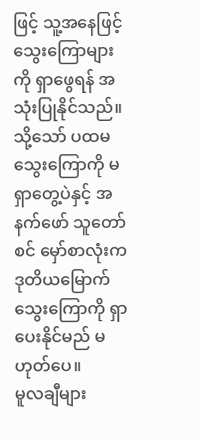ဖြင့် သူ့အနေဖြင့် သွေးကြောများကို ရှာဖွေရန် အသုံးပြုနိုင်သည်။ သို့သော် ပထမသွေးကြောကို မရှာတွေ့ပဲနှင့် အနက်ဖော် သူတော်စင် မှော်စာလုံးက ဒုတိယမြောက် သွေးကြောကို ရှာပေးနိုင်မည် မဟုတ်ပေ။
မူလချီများ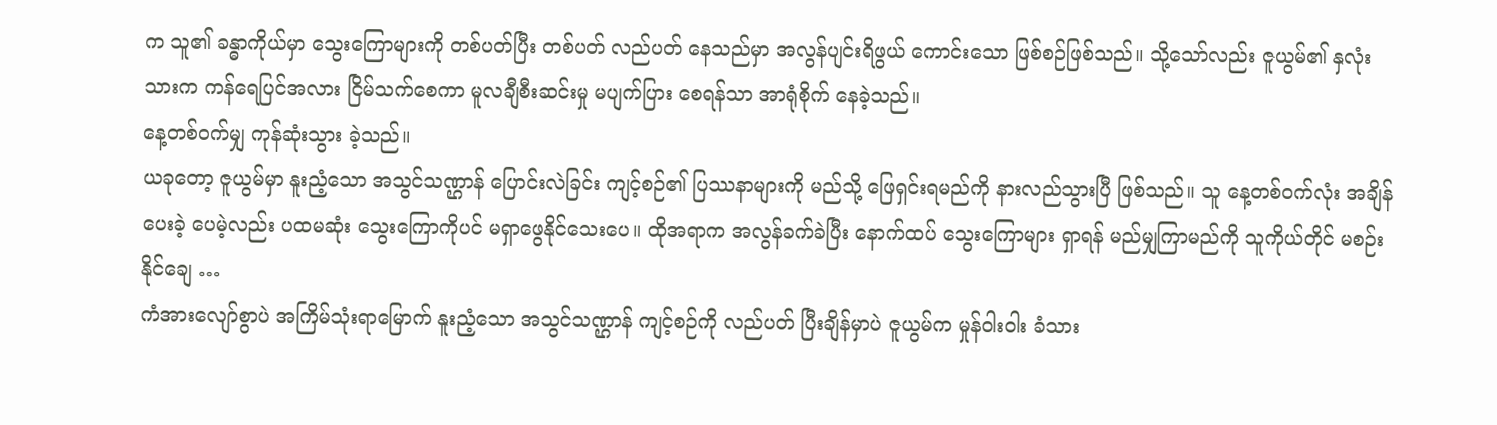က သူ၏ ခန္ဓာကိုယ်မှာ သွေးကြောများကို တစ်ပတ်ပြီး တစ်ပတ် လည်ပတ် နေသည်မှာ အလွန်ပျင်းရိဖွယ် ကောင်းသော ဖြစ်စဉ်ဖြစ်သည်။ သို့သော်လည်း ဇူယွမ်၏ နှလုံးသားက ကန်ရေပြင်အလား ငြိမ်သက်စေကာ မူလချီစီးဆင်းမှု မပျက်ပြား စေရန်သာ အာရုံစိုက် နေခဲ့သည်။
နေ့တစ်ဝက်မျှ ကုန်ဆုံးသွား ခဲ့သည်။
ယခုတော့ ဇူယွမ်မှာ နူးညံ့သော အသွင်သဏ္ဌာန် ပြောင်းလဲခြင်း ကျင့်စဉ်၏ ပြဿနာများကို မည်သို့ ဖြေရှင်းရမည်ကို နားလည်သွားပြီ ဖြစ်သည်။ သူ နေ့တစ်ဝက်လုံး အချိန်ပေးခဲ့ ပေမဲ့လည်း ပထမဆုံး သွေးကြောကိုပင် မရှာဖွေနိုင်သေးပေ။ ထိုအရာက အလွန်ခက်ခဲပြီး နောက်ထပ် သွေးကြောများ ရှာရန် မည်မျှကြာမည်ကို သူကိုယ်တိုင် မစဉ်းနိုင်ချေ …
ကံအားလျော်စွာပဲ အကြိမ်သုံးရာမြောက် နူးညံ့သော အသွင်သဏ္ဌာန် ကျင့်စဉ်ကို လည်ပတ် ပြီးချိန်မှာပဲ ဇူယွမ်က မှုန်ဝါးဝါး ခံသား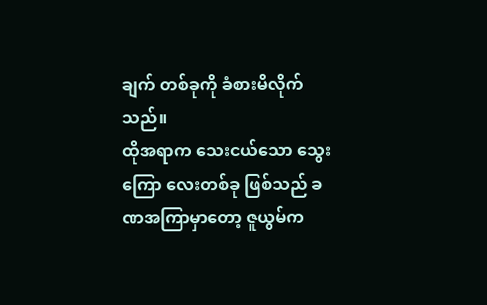ချက် တစ်ခုကို ခံစားမိလိုက်သည်။
ထိုအရာက သေးငယ်သော သွေးကြော လေးတစ်ခု ဖြစ်သည် ခဏအကြာမှာတော့ ဇူယွမ်က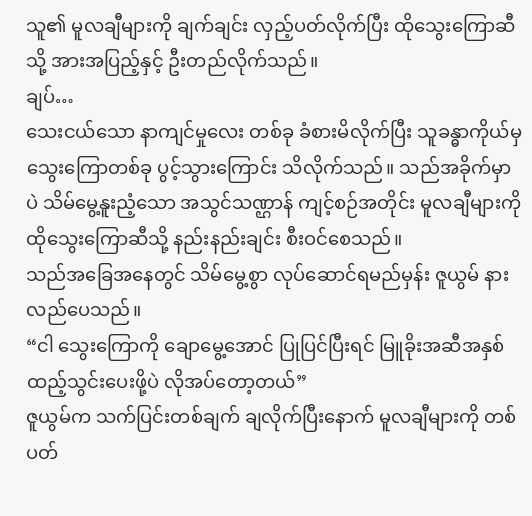သူ၏ မူလချီများကို ချက်ချင်း လှည့်ပတ်လိုက်ပြီး ထိုသွေးကြောဆီသို့ အားအပြည့်နှင့် ဦးတည်လိုက်သည်။
ချပ်…
သေးငယ်သော နာကျင်မှုလေး တစ်ခု ခံစားမိလိုက်ပြီး သူခန္ဓာကိုယ်မှ သွေးကြောတစ်ခု ပွင့်သွားကြောင်း သိလိုက်သည်။ သည်အခိုက်မှာပဲ သိမ်မွေ့နူးညံ့သော အသွင်သဏ္ဌာန် ကျင့်စဉ်အတိုင်း မူလချီများကို ထိုသွေးကြောဆီသို့ နည်းနည်းချင်း စီးဝင်စေသည်။
သည်အခြေအနေတွင် သိမ်မွေ့စွာ လုပ်ဆောင်ရမည်မှန်း ဇူယွမ် နားလည်ပေသည်။
“ငါ သွေးကြောကို ချောမွေ့အောင် ပြုပြင်ပြီးရင် မြူခိုးအဆီအနှစ် ထည့်သွင်းပေးဖို့ပဲ လိုအပ်တော့တယ်”
ဇူယွမ်က သက်ပြင်းတစ်ချက် ချလိုက်ပြီးနောက် မူလချီများကို တစ်ပတ်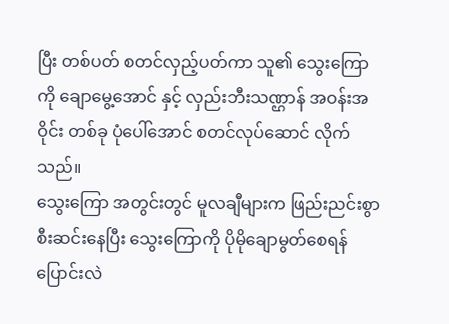ပြီး တစ်ပတ် စတင်လှည့်ပတ်ကာ သူ၏ သွေးကြောကို ချောမွေ့အောင် နှင့် လှည်းဘီးသဏ္ဌာန် အဝန်းအဝိုင်း တစ်ခု ပုံပေါ်အောင် စတင်လုပ်ဆောင် လိုက်သည်။
သွေးကြော အတွင်းတွင် မူလချီများက ဖြည်းညင်းစွာ စီးဆင်းနေပြီး သွေးကြောကို ပိုမိုချောမွတ်စေရန် ပြောင်းလဲ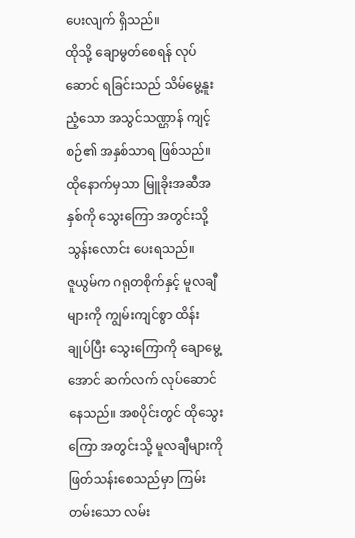ပေးလျက် ရှိသည်။
ထိုသို့ ချောမွတ်စေရန် လုပ်ဆောင် ရခြင်းသည် သိမ်မွေ့နူးညံ့သော အသွင်သဏ္ဌာန် ကျင့်စဉ်၏ အနှစ်သာရ ဖြစ်သည်။ ထိုနောက်မှသာ မြူခိုးအဆီအနှစ်ကို သွေးကြော အတွင်းသို့ သွန်းလောင်း ပေးရသည်။
ဇူယွမ်က ဂရုတစိုက်နှင့် မူလချီများကို ကျွမ်းကျင်စွာ ထိန်းချုပ်ပြီး သွေးကြောကို ချောမွေ့အောင် ဆက်လက် လုပ်ဆောင်နေသည်။ အစပိုင်းတွင် ထိုသွေးကြော အတွင်းသို့ မူလချီများကို ဖြတ်သန်းစေသည်မှာ ကြမ်းတမ်းသော လမ်း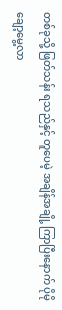တစ်ခုသို့ ဖြတ်သန်း ရသည်နှင့် တူပေမဲ့ အချိန်အချို့ ကြာပြီးနောက် ပိုမိုချော့မွေ့လာ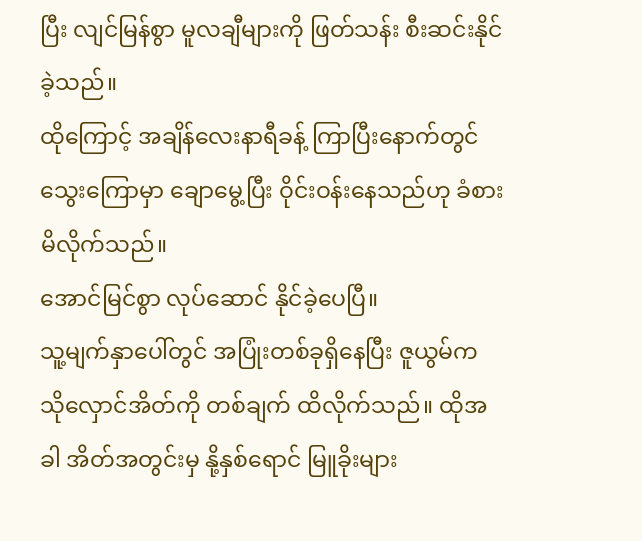ပြီး လျင်မြန်စွာ မူလချီများကို ဖြတ်သန်း စီးဆင်းနိုင်ခဲ့သည်။
ထိုကြောင့် အချိန်လေးနာရီခန့် ကြာပြီးနောက်တွင် သွေးကြောမှာ ချောမွေ့ပြီး ဝိုင်းဝန်းနေသည်ဟု ခံစားမိလိုက်သည်။
အောင်မြင်စွာ လုပ်ဆောင် နိုင်ခဲ့ပေပြီ။
သူ့မျက်နှာပေါ်တွင် အပြုံးတစ်ခုရှိနေပြီး ဇူယွမ်က သိုလှောင်အိတ်ကို တစ်ချက် ထိလိုက်သည်။ ထိုအခါ အိတ်အတွင်းမှ နို့နှစ်ရောင် မြူခိုးများ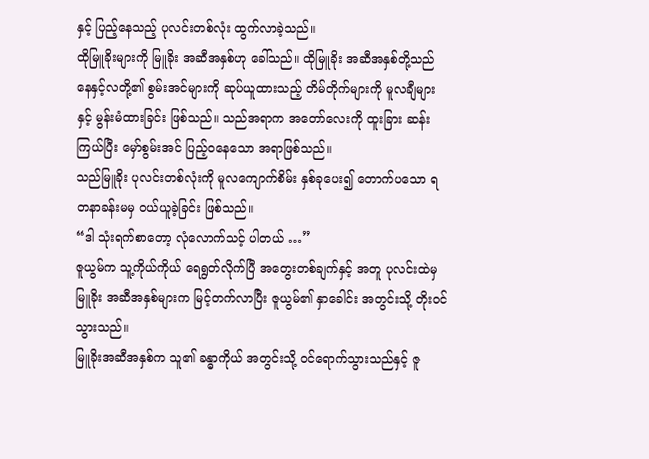နှင့် ပြည့်နေသည့် ပုလင်းတစ်လုံး ထွက်လာခဲ့သည်။
ထိုမြူခိုးများကို မြူခိုး အဆီအနှစ်ဟု ခေါ်သည်။ ထိုမြူခိုး အဆီအနှစ်တို့သည် နေနှင့်လတို့၏ စွမ်းအင်များကို ဆုပ်ယူထားသည့် တိမ်တိုက်များကို မူလချီများနှင့် မွန်းမံထားခြင်း ဖြစ်သည်။ သည်အရာက အတော်လေးကို ထူးခြား ဆန်းကြယ်ပြီး မှော်စွမ်းအင် ပြည့်ဝနေသော အရာဖြစ်သည်။
သည်မြူခိုး ပုလင်းတစ်လုံးကို မူလကျောက်စိမ်း နှစ်ခုပေး၍ တောက်ပသော ရတနာခန်းမမှ ဝယ်ယူခဲ့ခြင်း ဖြစ်သည်။
“ဒါ သုံးရက်စာတော့ လုံလောက်သင့် ပါတယ် …”
ဇူယွမ်က သူ့ကိုယ်ကိုယ် ရေရွတ်လိုက်ပြီ အတွေးတစ်ချက်နှင့် အတူ ပုလင်းထဲမှ မြူခိုး အဆီအနှစ်များက မြင့်တက်လာပြီး ဇူယွမ်၏ နှာခေါင်း အတွင်းသို့ တိုးဝင်သွားသည်။
မြူခိုးအဆီအနှစ်က သူ၏ ခန္ဓာကိုယ် အတွင်းသို့ ဝင်ရောက်သွားသည်နှင့် ဇူ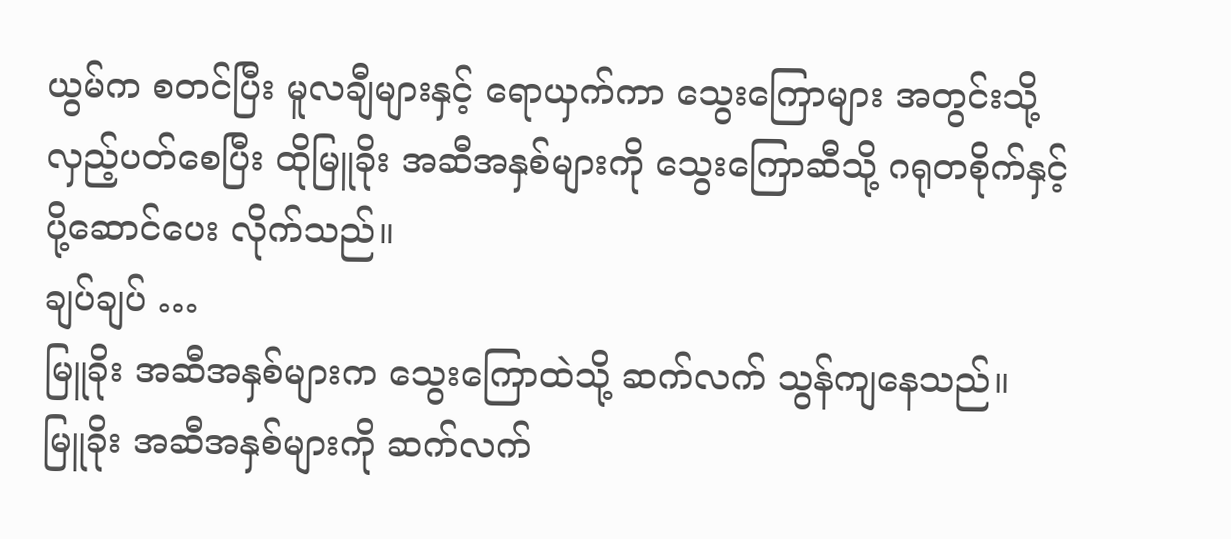ယွမ်က စတင်ပြီး မူလချီများနှင့် ရောယှက်ကာ သွေးကြောများ အတွင်းသို့ လှည့်ပတ်စေပြီး ထိုမြူခိုး အဆီအနှစ်များကို သွေးကြောဆီသို့ ဂရုတစိုက်နှင့် ပို့ဆောင်ပေး လိုက်သည်။
ချပ်ချပ် …
မြူခိုး အဆီအနှစ်များက သွေးကြောထဲသို့ ဆက်လက် သွန်ကျနေသည်။
မြူခိုး အဆီအနှစ်များကို ဆက်လက်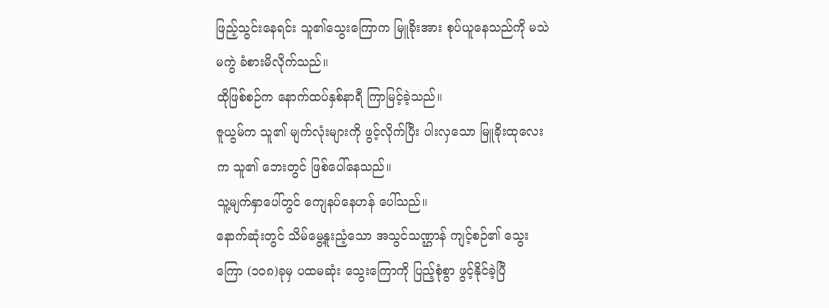ဖြည့်သွင်းနေရင်း သူ၏သွေးကြောက မြူခိုးအား စုပ်ယူနေသည်ကို မသဲမကွဲ ခံစားမိလိုက်သည်။
ထိုဖြစ်စဉ်က နောက်ထပ်နှစ်နာရီ ကြာမြင့်ခဲ့သည်။
ဇူယွမ်က သူ၏ မျက်လုံးများကို ဖွင့်လိုက်ပြီး ပါးလှသော မြူခိုးထုလေးက သူ၏ ဘေးတွင် ဖြစ်ပေါ်နေသည်။
သူ့မျက်နှာပေါ်တွင် ကျေနပ်နေဟန် ပေါ်သည်။
နောက်ဆုံးတွင် သိမ်မွေ့နူးညံ့သော အသွင်သဏ္ဌာန် ကျင့်စဉ်၏ သွေးကြော (၁၀၈)ခုမှ ပထမဆုံး သွေးကြောကို ပြည့်စုံစွာ ဖွင့်နိုင်ခဲ့ပြီ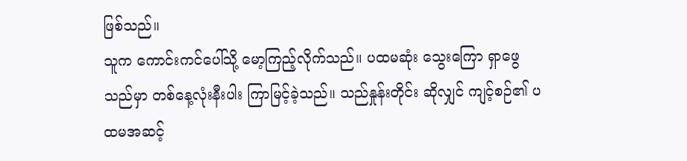ဖြစ်သည်။
သူက ကောင်းကင်ပေါ်သို့ မော့ကြည့်လိုက်သည်။ ပထမဆုံး သွေးကြော ရှာဖွေသည်မှာ တစ်နေ့လုံးနီးပါး ကြာမြင့်ခဲ့သည်။ သည်နှုန်းတိုင်း ဆိုလျှင် ကျင့်စဉ်၏ ပထမအဆင့်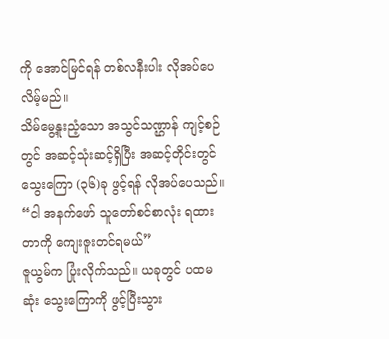ကို အောင်မြင်ရန် တစ်လနီးပါး လိုအပ်ပေလိမ့်မည်။
သိမ်မွေ့နူးညံ့သော အသွင်သဏ္ဌာန် ကျင့်စဉ်တွင် အဆင့်သုံးဆင့်ရှိပြီး အဆင့်တိုင်းတွင် သွေးကြော (၃၆)ခု ဖွင့်ရန် လိုအပ်ပေသည်။
“ငါ အနက်ဖော် သူတော်စင်စာလုံး ရထားတာကို ကျေးဇူးတင်ရမယ်”
ဇူယွမ်က ပြုံးလိုက်သည်။ ယခုတွင် ပထမဆုံး သွေးကြောကို ဖွင့်ပြီးသွား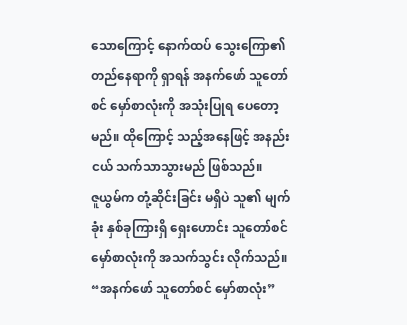သောကြောင့် နောက်ထပ် သွေးကြော၏ တည်နေရာကို ရှာရန် အနက်ဖော် သူတော်စင် မှော်စာလုံးကို အသုံးပြုရ ပေတော့မည်။ ထိုကြောင့် သည့်အနေဖြင့် အနည်းငယ် သက်သာသွားမည် ဖြစ်သည်။
ဇူယွမ်က တုံ့ဆိုင်းခြင်း မရှိပဲ သူ၏ မျက်ခုံး နှစ်ခုကြားရှိ ရှေးဟောင်း သူတော်စင် မှော်စာလုံးကို အသက်သွင်း လိုက်သည်။
“အနက်ဖော် သူတော်စင် မှော်စာလုံး”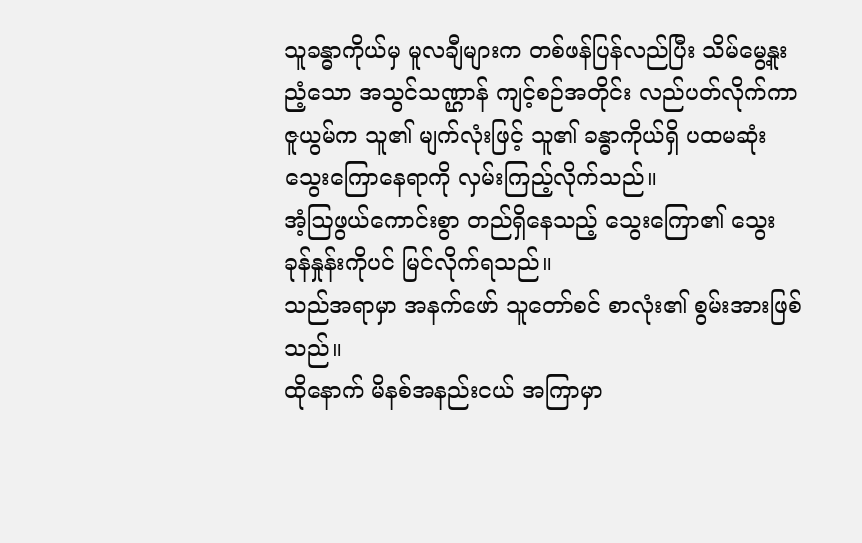သူခန္ဓာကိုယ်မှ မူလချီများက တစ်ဖန်ပြန်လည်ပြီး သိမ်မွေ့နူးညံ့သော အသွင်သဏ္ဌာန် ကျင့်စဉ်အတိုင်း လည်ပတ်လိုက်ကာ ဇူယွမ်က သူ၏ မျက်လုံးဖြင့် သူ၏ ခန္ဓာကိုယ်ရှိ ပထမဆုံး သွေးကြောနေရာကို လှမ်းကြည့်လိုက်သည်။
အံ့ဩဖွယ်ကောင်းစွာ တည်ရှိနေသည့် သွေးကြော၏ သွေးခုန်နှုန်းကိုပင် မြင်လိုက်ရသည်။
သည်အရာမှာ အနက်ဖော် သူတော်စင် စာလုံး၏ စွမ်းအားဖြစ်သည်။
ထိုနောက် မိနစ်အနည်းငယ် အကြာမှာ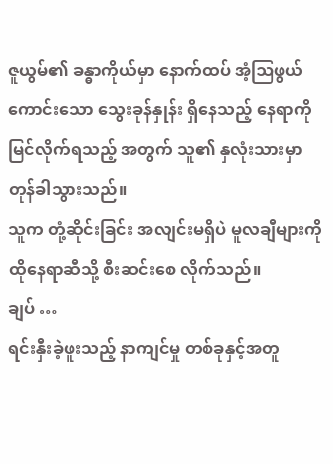ဇူယွမ်၏ ခန္ဓာကိုယ်မှာ နောက်ထပ် အံ့ဩဖွယ် ကောင်းသော သွေးခုန်နှုန်း ရှိနေသည့် နေရာကို မြင်လိုက်ရသည့် အတွက် သူ၏ နှလုံးသားမှာ တုန်ခါသွားသည်။
သူက တုံ့ဆိုင်းခြင်း အလျင်းမရှိပဲ မူလချီများကို ထိုနေရာဆီသို့ စီးဆင်းစေ လိုက်သည်။
ချပ် …
ရင်းနှီးခဲ့ဖူးသည့် နာကျင်မှု တစ်ခုနှင့်အတူ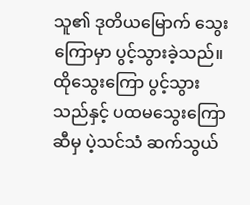သူ၏ ဒုတိယမြောက် သွေးကြောမှာ ပွင့်သွားခဲ့သည်။
ထိုသွေးကြော ပွင့်သွားသည်နှင့် ပထမသွေးကြော ဆီမှ ပဲ့သင်သံ ဆက်သွယ်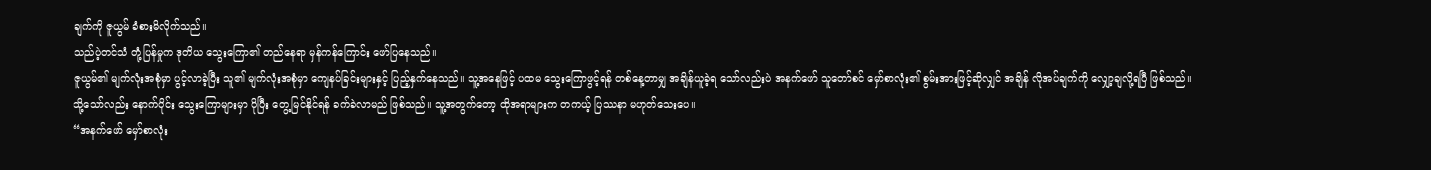ချက်ကို ဇူယွမ် ခံစားမိလိုက်သည်။
သည်ပဲ့တင်သံ တုံ့ပြန်မှုက ဒုတိယ သွေးကြော၏ တည်နေရာ မှန်ကန်ကြောင်း ဖော်ပြနေသည်။
ဇူယွမ်၏ မျက်လုံးအစုံမှာ ပွင့်လာခဲ့ပြီး သူ၏ မျက်လုံးအစုံမှာ ကျေနပ်ခြင်းများနှင့် ပြည့်နှက်နေသည်။ သူ့အနေဖြင့် ပထမ သွေးကြောဖွင့်ရန် တစ်နေ့တာမျှ အချိန်ယူခဲ့ရ သော်လည်းပဲ အနက်ဖော် သူတော်စင် မှော်စာလုံး၏ စွမ်းအားဖြင့်ဆိုလျှင် အချိန် လိုအပ်ချက်ကို လျှော့ချလို့ရပြီ ဖြစ်သည်။
သို့သော်လည်း နောက်ပိုင်း သွေးကြောများမှာ ပိုပြီး တွေ့မြင်နိုင်ရန် ခက်ခဲလာမည် ဖြစ်သည်။ သူ့အတွက်တော့ ထိုအရာများက တကယ့် ပြဿနာ မဟုတ်သေးပေ။
“အနက်ဖော် မှော်စာလုံး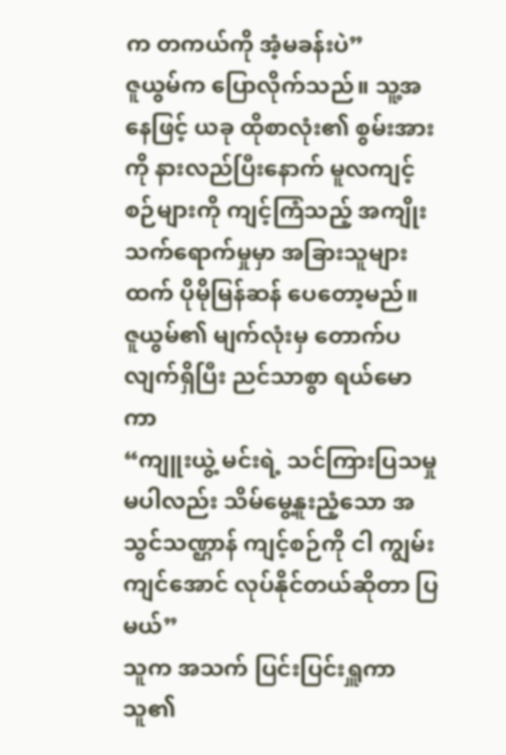က တကယ်ကို အံ့မခန်းပဲ”
ဇူယွမ်က ပြောလိုက်သည်။ သူ့အနေဖြင့် ယခု ထိုစာလုံး၏ စွမ်းအားကို နားလည်ပြီးနောက် မူလကျင့်စဉ်များကို ကျင့်ကြံသည့် အကျိုး သက်ရောက်မှုမှာ အခြားသူများထက် ပိုမိုမြန်ဆန် ပေတော့မည်။
ဇူယွမ်၏ မျက်လုံးမှ တောက်ပလျက်ရှိပြီး ညင်သာစွာ ရယ်မောကာ
“ကျူးယွဲ့ မင်းရဲ့ သင်ကြားပြသမှု မပါလည်း သိမ်မွေ့နူးညံ့သော အသွင်သဏ္ဌာန် ကျင့်စဉ်ကို ငါ ကျွမ်းကျင်အောင် လုပ်နိုင်တယ်ဆိုတာ ပြမယ်”
သူက အသက် ပြင်းပြင်းရှူကာ သူ၏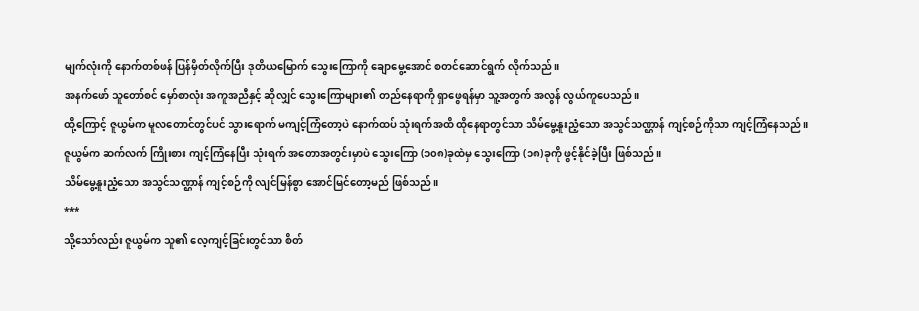မျက်လုံးကို နောက်တစ်ဖန် ပြန်မှိတ်လိုက်ပြီး ဒုတိယမြောက် သွေးကြောကို ချောမွေ့အောင် စတင်ဆောင်ရွက် လိုက်သည်။
အနက်ဖော် သူတော်စင် မှော်စာလုံး အကူအညီနှင့် ဆိုလျှင် သွေးကြောများ၏ တည်နေရာကို ရှာဖွေရန်မှာ သူ့အတွက် အလွန် လွယ်ကူပေသည်။
ထို့ကြောင့် ဇူယွမ်က မူလတောင်တွင်ပင် သွားရောက် မကျင့်ကြံတော့ပဲ နောက်ထပ် သုံးရက်အထိ ထိုနေရာတွင်သာ သိမ်မွေ့နူးညံ့သော အသွင်သဏ္ဌာန် ကျင့်စဉ်ကိုသာ ကျင့်ကြံနေသည်။
ဇူယွမ်က ဆက်လက် ကြိုးစား ကျင့်ကြံနေပြီး သုံးရက် အတောအတွင်းမှာပဲ သွေးကြော (၁၀၈)ခုထဲမှ သွေးကြော (၁၈)ခုကို ဖွင့်နိုင်ခဲ့ပြီး ဖြစ်သည်။
သိမ်မွေ့နူးညံ့သော အသွင်သဏ္ဌာန် ကျင့်စဉ်ကို လျင်မြန်စွာ အောင်မြင်တော့မည် ဖြစ်သည်။
***
သို့သော်လည်း ဇူယွမ်က သူ၏ လေ့ကျင့်ခြင်းတွင်သာ စိတ်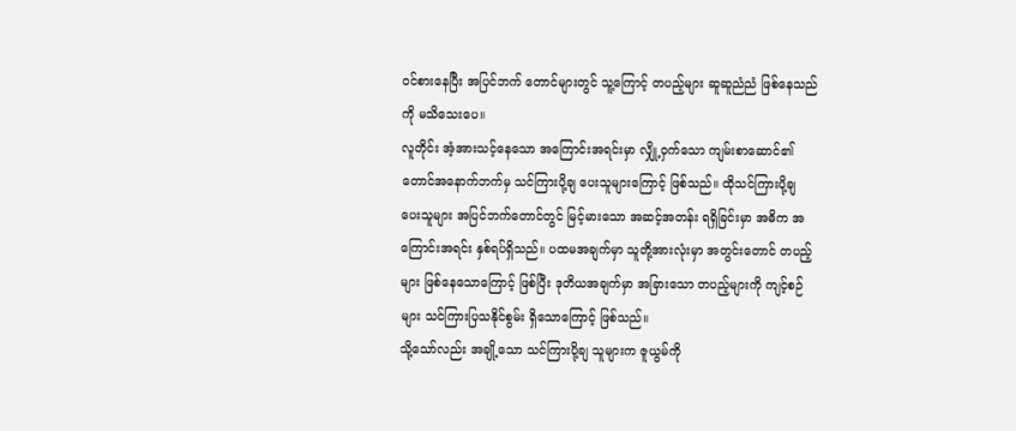ဝင်စားနေပြီး အပြင်ဘက် တောင်များတွင် သူ့ကြောင့် တပည့်များ ဆူဆူညံညံ ဖြစ်နေသည်ကို မသိသေးပေ။
လူတိုင်း အံ့အားသင့်နေသော အကြောင်းအရင်းမှာ လျှို့ဝှက်သော ကျမ်းစာဆောင်၏ တောင်အနောက်ဘက်မှ သင်ကြားပို့ချ ပေးသူများကြောင့် ဖြစ်သည်။ ထိုသင်ကြားပို့ချ ပေးသူများ အပြင်ဘက်တောင်တွင် မြင့်မားသော အဆင့်အတန်း ရရှိခြင်းမှာ အဓိက အကြောင်းအရင်း နှစ်ရပ်ရှိသည်။ ပထမအချက်မှာ သူတို့အားလုံးမှာ အတွင်းတောင် တပည့်များ ဖြစ်နေသောကြောင့် ဖြစ်ပြီး ဒုတိယအချက်မှာ အခြားသော တပည့်များကို ကျင့်စဉ်များ သင်ကြားပြသနိုင်စွမ်း ရှိသောကြောင့် ဖြစ်သည်။
သို့သော်လည်း အချို့သော သင်ကြားပို့ချ သူများက ဇူယွမ်ကို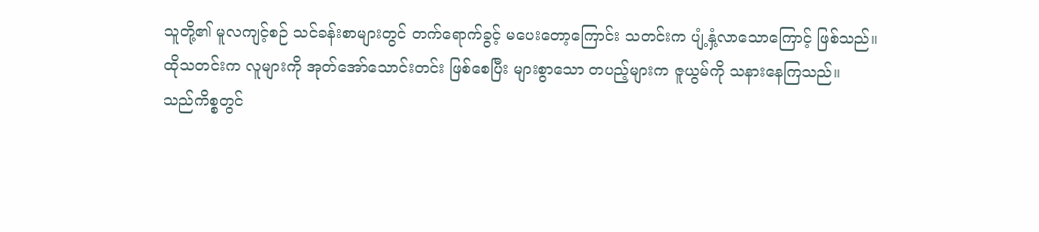သူတို့၏ မူလကျင့်စဉ် သင်ခန်းစာများတွင် တက်ရောက်ခွင့် မပေးတော့ကြောင်း သတင်းက ပျံ့နှံ့လာသောကြောင့် ဖြစ်သည်။
ထိုသတင်းက လူများကို အုတ်အော်သောင်းတင်း ဖြစ်စေပြီး များစွာသော တပည့်များက ဇူယွမ်ကို သနားနေကြသည်။
သည်ကိစ္စတွင်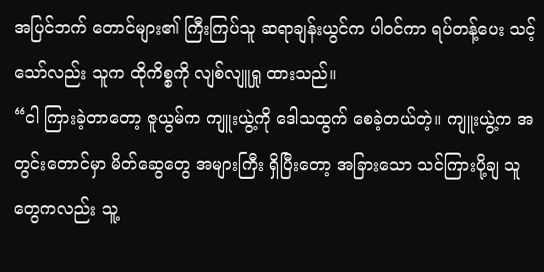အပြင်ဘက် တောင်များ၏ ကြီးကြပ်သူ ဆရာချန်းယွင်က ပါဝင်ကာ ရပ်တန့်ပေး သင့်သော်လည်း သူက ထိုကိစ္စကို လျစ်လျူရှု ထားသည်။
“ငါ ကြားခဲ့တာတော့ ဇူယွမ်က ကျူးယွဲ့ကို ဒေါသထွက် စေခဲ့တယ်တဲ့။ ကျူးယွဲ့က အတွင်းတောင်မှာ မိတ်ဆွေတွေ အများကြီး ရှိပြီးတော့ အခြားသော သင်ကြားပို့ချ သူတွေကလည်း သူ့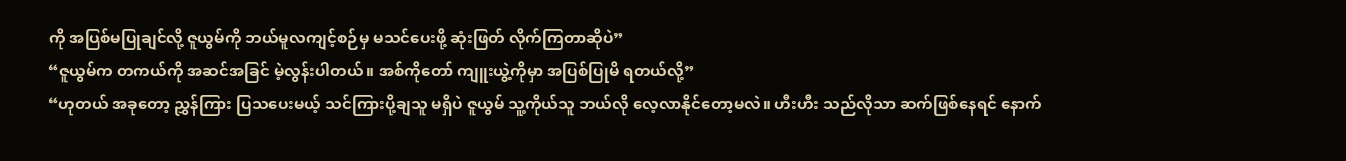ကို အပြစ်မပြုချင်လို့ ဇူယွမ်ကို ဘယ်မူလကျင့်စဉ်မှ မသင်ပေးဖို့ ဆုံးဖြတ် လိုက်ကြတာဆိုပဲ”
“ဇူယွမ်က တကယ်ကို အဆင်အခြင် မဲ့လွန်းပါတယ်။ အစ်ကိုတော် ကျူးယွဲ့ကိုမှာ အပြစ်ပြုမိ ရတယ်လို့”
“ဟုတယ် အခုတော့ ညွှန်ကြား ပြသပေးမယ့် သင်ကြားပို့ချသူ မရှိပဲ ဇူယွမ် သူ့ကိုယ်သူ ဘယ်လို လေ့လာနိုင်တော့မလဲ။ ဟီးဟီး သည်လိုသာ ဆက်ဖြစ်နေရင် နောက်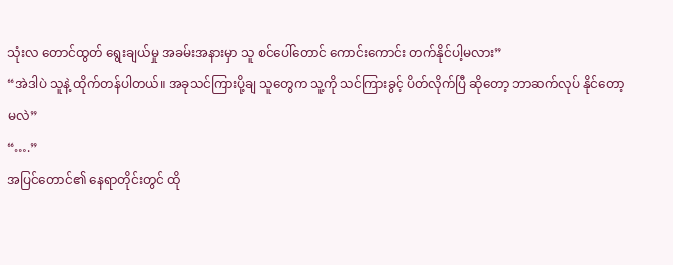သုံးလ တောင်ထွတ် ရွေးချယ်မှု အခမ်းအနားမှာ သူ စင်ပေါ်တောင် ကောင်းကောင်း တက်နိုင်ပါ့မလား”
“အဲဒါပဲ သူနဲ့ ထိုက်တန်ပါတယ်။ အခုသင်ကြားပို့ချ သူတွေက သူ့ကို သင်ကြားခွင့် ပိတ်လိုက်ပြီ ဆိုတော့ ဘာဆက်လုပ် နိုင်တော့မလဲ”
“….”
အပြင်တောင်၏ နေရာတိုင်းတွင် ထို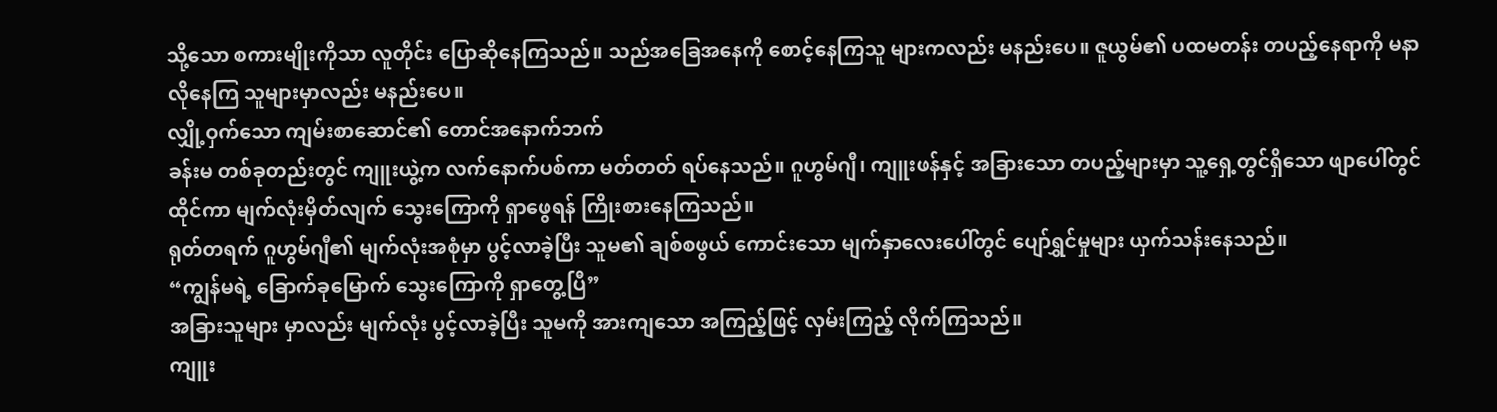သို့သော စကားမျိုးကိုသာ လူတိုင်း ပြောဆိုနေကြသည်။ သည်အခြေအနေကို စောင့်နေကြသူ များကလည်း မနည်းပေ။ ဇူယွမ်၏ ပထမတန်း တပည့်နေရာကို မနာလိုနေကြ သူများမှာလည်း မနည်းပေ။
လျှို့ဝှက်သော ကျမ်းစာဆောင်၏ တောင်အနောက်ဘက်
ခန်းမ တစ်ခုတည်းတွင် ကျူးယွဲ့က လက်နောက်ပစ်ကာ မတ်တတ် ရပ်နေသည်။ ဂူဟွမ်ဂျီ၊ ကျူးဖန်နှင့် အခြားသော တပည့်များမှာ သူ့ရှေ့တွင်ရှိသော ဖျာပေါ်တွင် ထိုင်ကာ မျက်လုံးမှိတ်လျက် သွေးကြောကို ရှာဖွေရန် ကြိုးစားနေကြသည်။
ရုတ်တရက် ဂူဟွမ်ဂျီ၏ မျက်လုံးအစုံမှာ ပွင့်လာခဲ့ပြီး သူမ၏ ချစ်စဖွယ် ကောင်းသော မျက်နှာလေးပေါ်တွင် ပျော်ရွှင်မှုများ ယှက်သန်းနေသည်။
“ကျွန်မရဲ့ ခြောက်ခုမြောက် သွေးကြောကို ရှာတွေ့ပြီ”
အခြားသူများ မှာလည်း မျက်လုံး ပွင့်လာခဲ့ပြီး သူမကို အားကျသော အကြည့်ဖြင့် လှမ်းကြည့် လိုက်ကြသည်။
ကျူး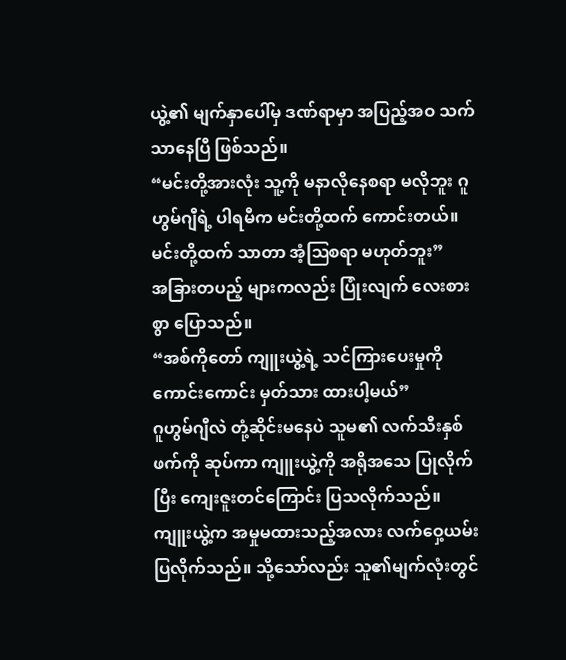ယွဲ့၏ မျက်နှာပေါ်မှ ဒဏ်ရာမှာ အပြည့်အဝ သက်သာနေပြီ ဖြစ်သည်။
“မင်းတို့အားလုံး သူ့ကို မနာလိုနေစရာ မလိုဘူး ဂူဟွမ်ဂျီရဲ့ ပါရမီက မင်းတို့ထက် ကောင်းတယ်။ မင်းတို့ထက် သာတာ အံ့ဩစရာ မဟုတ်ဘူး”
အခြားတပည့် များကလည်း ပြုံးလျက် လေးစားစွာ ပြောသည်။
“အစ်ကိုတော် ကျူးယွဲ့ရဲ့ သင်ကြားပေးမှုကို ကောင်းကောင်း မှတ်သား ထားပါ့မယ်”
ဂူဟွမ်ဂျီလဲ တုံ့ဆိုင်းမနေပဲ သူမ၏ လက်သီးနှစ်ဖက်ကို ဆုပ်ကာ ကျူးယွဲ့ကို အရိုအသေ ပြုလိုက်ပြီး ကျေးဇူးတင်ကြောင်း ပြသလိုက်သည်။
ကျူးယွဲ့က အမှုမထားသည့်အလား လက်ဝှေ့ယမ်း ပြလိုက်သည်။ သို့သော်လည်း သူ၏မျက်လုံးတွင်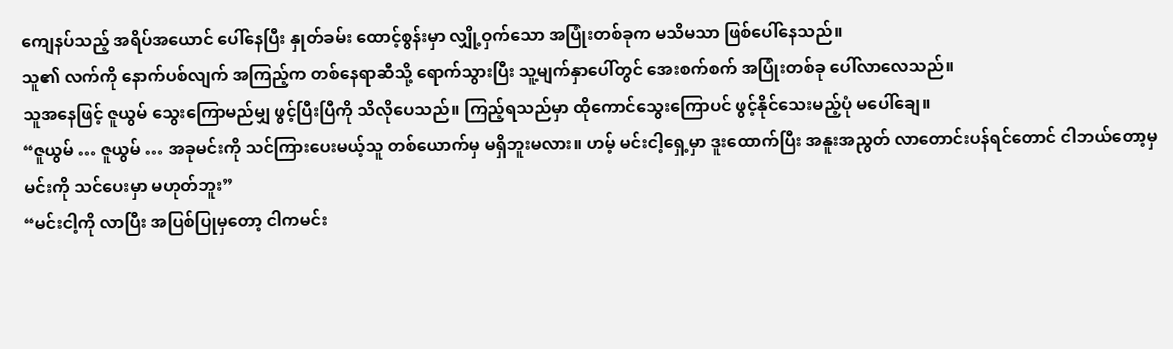ကျေနပ်သည့် အရိပ်အယောင် ပေါ်နေပြီး နှုတ်ခမ်း ထောင့်စွန်းမှာ လျှို့ဝှက်သော အပြုံးတစ်ခုက မသိမသာ ဖြစ်ပေါ်နေသည်။
သူ၏ လက်ကို နောက်ပစ်လျက် အကြည့်က တစ်နေရာဆီသို့ ရောက်သွားပြီး သူ့မျက်နှာပေါ်တွင် အေးစက်စက် အပြုံးတစ်ခု ပေါ်လာလေသည်။
သူအနေဖြင့် ဇူယွမ် သွေးကြောမည်မျှ ဖွင့်ပြီးပြီကို သိလိုပေသည်။ ကြည့်ရသည်မှာ ထိုကောင်သွေးကြောပင် ဖွင့်နိုင်သေးမည့်ပုံ မပေါ်ချေ။
“ဇူယွမ် … ဇူယွမ် … အခုမင်းကို သင်ကြားပေးမယ့်သူ တစ်ယောက်မှ မရှိဘူးမလား။ ဟမ့် မင်းငါ့ရှေ့မှာ ဒူးထောက်ပြီး အနူးအညွတ် လာတောင်းပန်ရင်တောင် ငါဘယ်တော့မှ မင်းကို သင်ပေးမှာ မဟုတ်ဘူး”
“မင်းငါ့ကို လာပြီး အပြစ်ပြုမှတော့ ငါကမင်း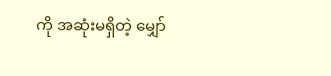ကို အဆုံးမရှိတဲ့ မျှော်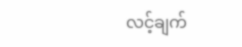လင့်ချက်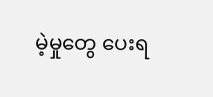မဲ့မှုတွေ ပေးရ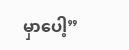မှာပေါ့”